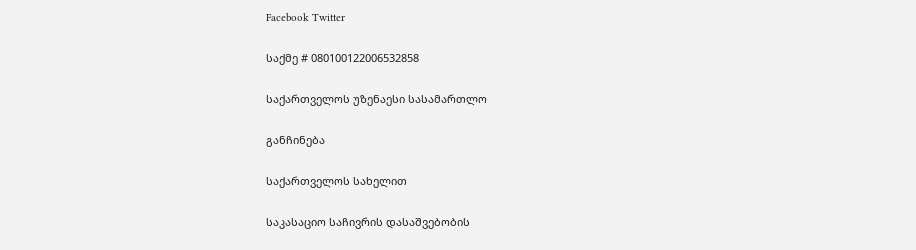Facebook Twitter

საქმე # 080100122006532858

საქართველოს უზენაესი სასამართლო

განჩინება

საქართველოს სახელით

საკასაციო საჩივრის დასაშვებობის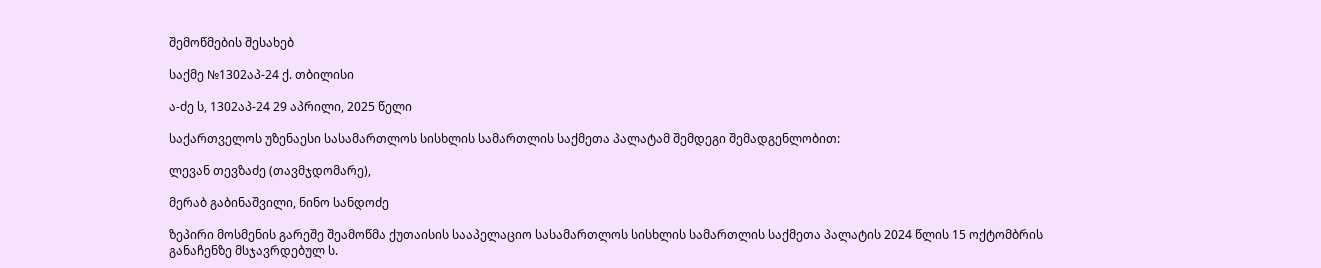შემოწმების შესახებ

საქმე №1302აპ-24 ქ. თბილისი

ა-ძე ს, 1302აპ-24 29 აპრილი, 2025 წელი

საქართველოს უზენაესი სასამართლოს სისხლის სამართლის საქმეთა პალატამ შემდეგი შემადგენლობით:

ლევან თევზაძე (თავმჯდომარე),

მერაბ გაბინაშვილი, ნინო სანდოძე

ზეპირი მოსმენის გარეშე შეამოწმა ქუთაისის სააპელაციო სასამართლოს სისხლის სამართლის საქმეთა პალატის 2024 წლის 15 ოქტომბრის განაჩენზე მსჯავრდებულ ს.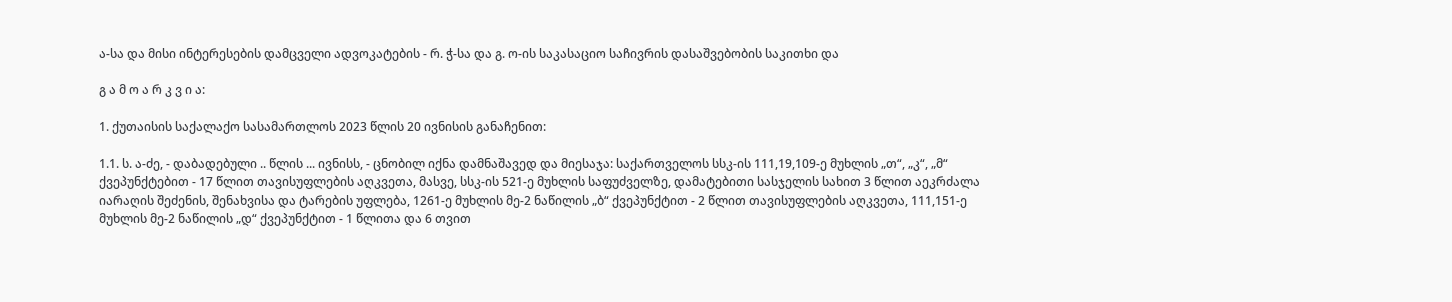ა-სა და მისი ინტერესების დამცველი ადვოკატების - რ. ჭ-სა და გ. ო-ის საკასაციო საჩივრის დასაშვებობის საკითხი და

გ ა მ ო ა რ კ ვ ი ა:

1. ქუთაისის საქალაქო სასამართლოს 2023 წლის 20 ივნისის განაჩენით:

1.1. ს. ა-ძე, - დაბადებული .. წლის ... ივნისს, - ცნობილ იქნა დამნაშავედ და მიესაჯა: საქართველოს სსკ-ის 111,19,109-ე მუხლის „თ“, „კ“, „მ“ ქვეპუნქტებით - 17 წლით თავისუფლების აღკვეთა, მასვე, სსკ-ის 521-ე მუხლის საფუძველზე, დამატებითი სასჯელის სახით 3 წლით აეკრძალა იარაღის შეძენის, შენახვისა და ტარების უფლება, 1261-ე მუხლის მე-2 ნაწილის „ბ“ ქვეპუნქტით - 2 წლით თავისუფლების აღკვეთა, 111,151-ე მუხლის მე-2 ნაწილის „დ“ ქვეპუნქტით - 1 წლითა და 6 თვით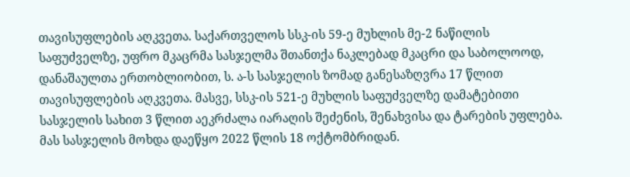თავისუფლების აღკვეთა. საქართველოს სსკ-ის 59-ე მუხლის მე-2 ნაწილის საფუძველზე, უფრო მკაცრმა სასჯელმა შთანთქა ნაკლებად მკაცრი და საბოლოოდ, დანაშაულთა ერთობლიობით, ს. ა-ს სასჯელის ზომად განესაზღვრა 17 წლით თავისუფლების აღკვეთა. მასვე, სსკ-ის 521-ე მუხლის საფუძველზე დამატებითი სასჯელის სახით 3 წლით აეკრძალა იარაღის შეძენის, შენახვისა და ტარების უფლება. მას სასჯელის მოხდა დაეწყო 2022 წლის 18 ოქტომბრიდან.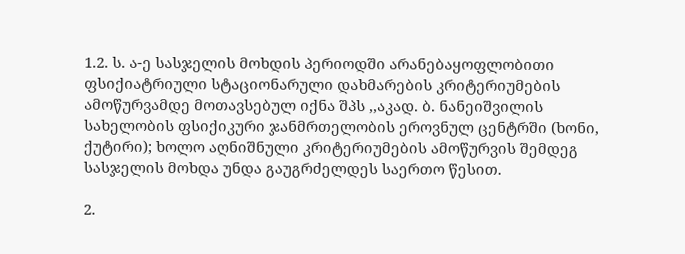1.2. ს. ა-ე სასჯელის მოხდის პერიოდში არანებაყოფლობითი ფსიქიატრიული სტაციონარული დახმარების კრიტერიუმების ამოწურვამდე მოთავსებულ იქნა შპს ,,აკად. ბ. ნანეიშვილის სახელობის ფსიქიკური ჯანმრთელობის ეროვნულ ცენტრში (ხონი, ქუტირი); ხოლო აღნიშნული კრიტერიუმების ამოწურვის შემდეგ სასჯელის მოხდა უნდა გაუგრძელდეს საერთო წესით.

2.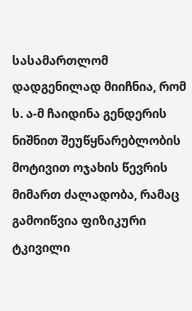სასამართლომ დადგენილად მიიჩნია, რომ ს. ა-მ ჩაიდინა გენდერის ნიშნით შეუწყნარებლობის მოტივით ოჯახის წევრის მიმართ ძალადობა, რამაც გამოიწვია ფიზიკური ტკივილი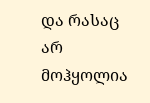და რასაც არ მოჰყოლია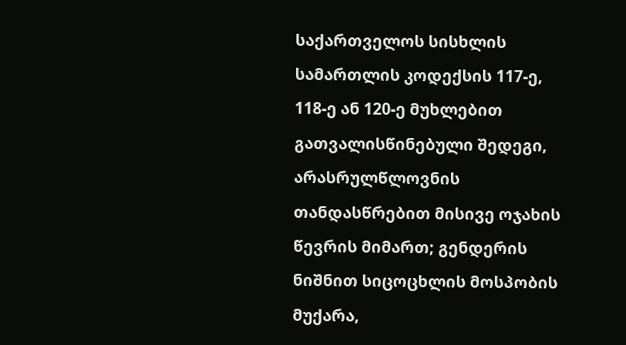საქართველოს სისხლის სამართლის კოდექსის 117-ე, 118-ე ან 120-ე მუხლებით გათვალისწინებული შედეგი, არასრულწლოვნის თანდასწრებით მისივე ოჯახის წევრის მიმართ; გენდერის ნიშნით სიცოცხლის მოსპობის მუქარა,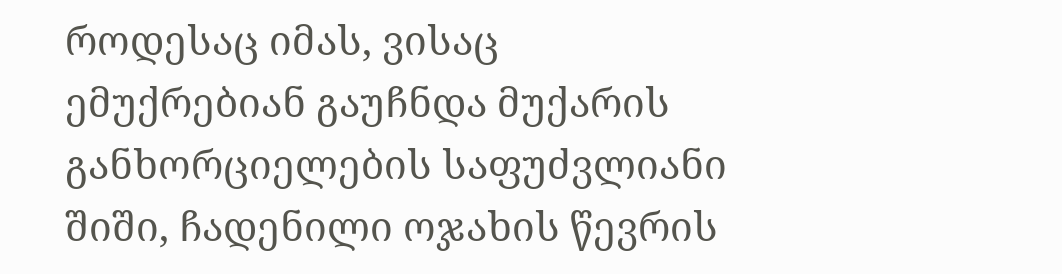როდესაც იმას, ვისაც ემუქრებიან გაუჩნდა მუქარის განხორციელების საფუძვლიანი შიში, ჩადენილი ოჯახის წევრის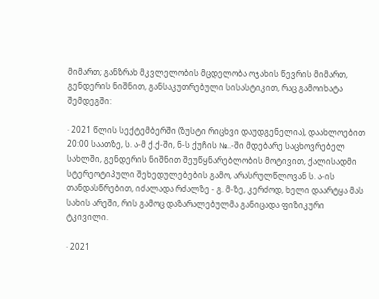მიმართ; განზრახ მკვლელობის მცდელობა ოჯახის წევრის მიმართ, გენდერის ნიშნით, განსაკუთრებული სისასტიკით, რაც გამოიხატა შემდეგში:

· 2021 წლის სექტემბერში (ზუსტი რიცხვი დაუდგენელია), დაახლოებით 20:00 საათზე, ს. ა-მ ქ.ქ-ში, ნ-ს ქუჩის №..-ში მდებარე საცხოვრებელ სახლში, გენდერის ნიშნით შეუწყნარებლობის მოტივით, ქალისადმი სტერეოტიპული შეხედულებების გამო, არასრულწლოვან ს. ა-ის თანდასწრებით, იძალადა რძალზე - გ. მ-ზე, კერძოდ, ხელი დაარტყა მას სახის არეში, რის გამოც დაზარალებულმა განიცადა ფიზიკური ტკივილი.

· 2021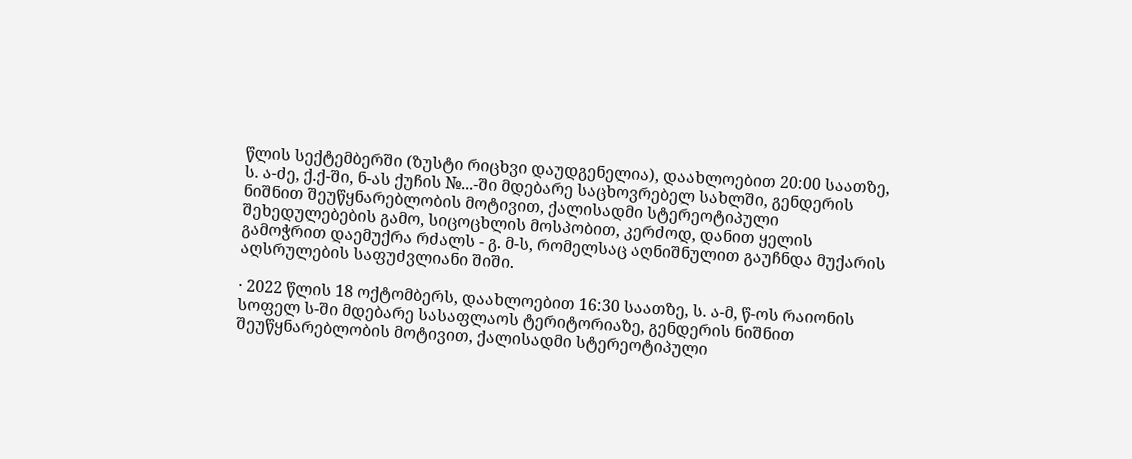წლის სექტემბერში (ზუსტი რიცხვი დაუდგენელია), დაახლოებით 20:00 საათზე, ს. ა-ძე, ქ.ქ-ში, ნ-ას ქუჩის №...-ში მდებარე საცხოვრებელ სახლში, გენდერის ნიშნით შეუწყნარებლობის მოტივით, ქალისადმი სტერეოტიპული შეხედულებების გამო, სიცოცხლის მოსპობით, კერძოდ, დანით ყელის გამოჭრით დაემუქრა რძალს - გ. მ-ს, რომელსაც აღნიშნულით გაუჩნდა მუქარის აღსრულების საფუძვლიანი შიში.

· 2022 წლის 18 ოქტომბერს, დაახლოებით 16:30 საათზე, ს. ა-მ, წ-ოს რაიონის სოფელ ს-ში მდებარე სასაფლაოს ტერიტორიაზე, გენდერის ნიშნით შეუწყნარებლობის მოტივით, ქალისადმი სტერეოტიპული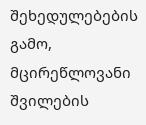შეხედულებების გამო, მცირეწლოვანი შვილების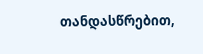თანდასწრებით,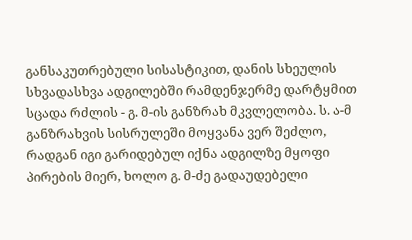განსაკუთრებული სისასტიკით, დანის სხეულის სხვადასხვა ადგილებში რამდენჯერმე დარტყმით სცადა რძლის - გ. მ-ის განზრახ მკვლელობა. ს. ა-მ განზრახვის სისრულეში მოყვანა ვერ შეძლო, რადგან იგი გარიდებულ იქნა ადგილზე მყოფი პირების მიერ, ხოლო გ. მ-ძე გადაუდებელი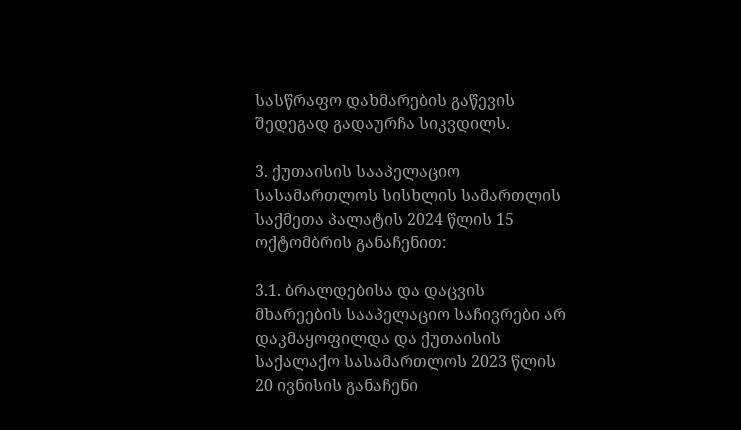სასწრაფო დახმარების გაწევის შედეგად გადაურჩა სიკვდილს.

3. ქუთაისის სააპელაციო სასამართლოს სისხლის სამართლის საქმეთა პალატის 2024 წლის 15 ოქტომბრის განაჩენით:

3.1. ბრალდებისა და დაცვის მხარეების სააპელაციო საჩივრები არ დაკმაყოფილდა და ქუთაისის საქალაქო სასამართლოს 2023 წლის 20 ივნისის განაჩენი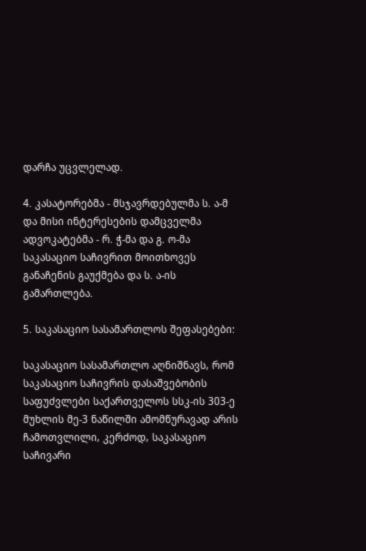დარჩა უცვლელად.

4. კასატორებმა - მსჯავრდებულმა ს. ა-მ და მისი ინტერესების დამცველმა ადვოკატებმა - რ. ჭ-მა და გ. ო-მა საკასაციო საჩივრით მოითხოვეს განაჩენის გაუქმება და ს. ა-ის გამართლება.

5. საკასაციო სასამართლოს შეფასებები:

საკასაციო სასამართლო აღნიშნავს, რომ საკასაციო საჩივრის დასაშვებობის საფუძვლები საქართველოს სსკ-ის 303-ე მუხლის მე-3 ნაწილში ამომწურავად არის ჩამოთვლილი, კერძოდ, საკასაციო საჩივარი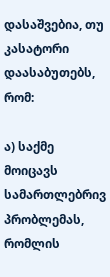დასაშვებია, თუ კასატორი დაასაბუთებს, რომ:

ა) საქმე მოიცავს სამართლებრივ პრობლემას, რომლის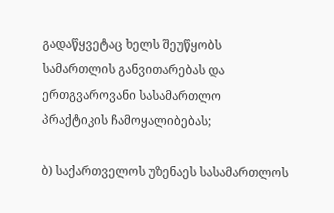გადაწყვეტაც ხელს შეუწყობს სამართლის განვითარებას და ერთგვაროვანი სასამართლო პრაქტიკის ჩამოყალიბებას;

ბ) საქართველოს უზენაეს სასამართლოს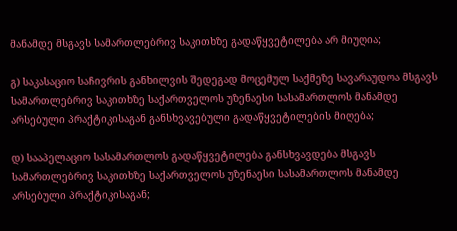მანამდე მსგავს სამართლებრივ საკითხზე გადაწყვეტილება არ მიუღია;

გ) საკასაციო საჩივრის განხილვის შედეგად მოცემულ საქმეზე სავარაუდოა მსგავს სამართლებრივ საკითხზე საქართველოს უზენაესი სასამართლოს მანამდე არსებული პრაქტიკისაგან განსხვავებული გადაწყვეტილების მიღება;

დ) სააპელაციო სასამართლოს გადაწყვეტილება განსხვავდება მსგავს სამართლებრივ საკითხზე საქართველოს უზენაესი სასამართლოს მანამდე არსებული პრაქტიკისაგან;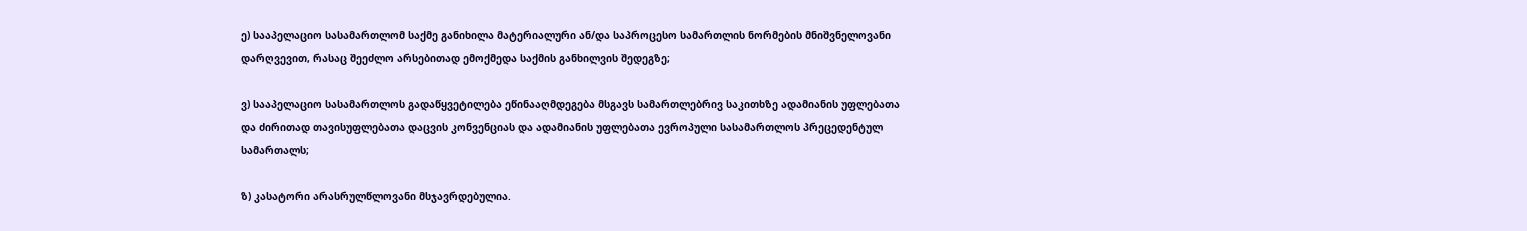ე) სააპელაციო სასამართლომ საქმე განიხილა მატერიალური ან/და საპროცესო სამართლის ნორმების მნიშვნელოვანი დარღვევით, რასაც შეეძლო არსებითად ემოქმედა საქმის განხილვის შედეგზე;

ვ) სააპელაციო სასამართლოს გადაწყვეტილება ეწინააღმდეგება მსგავს სამართლებრივ საკითხზე ადამიანის უფლებათა და ძირითად თავისუფლებათა დაცვის კონვენციას და ადამიანის უფლებათა ევროპული სასამართლოს პრეცედენტულ სამართალს;

ზ) კასატორი არასრულწლოვანი მსჯავრდებულია.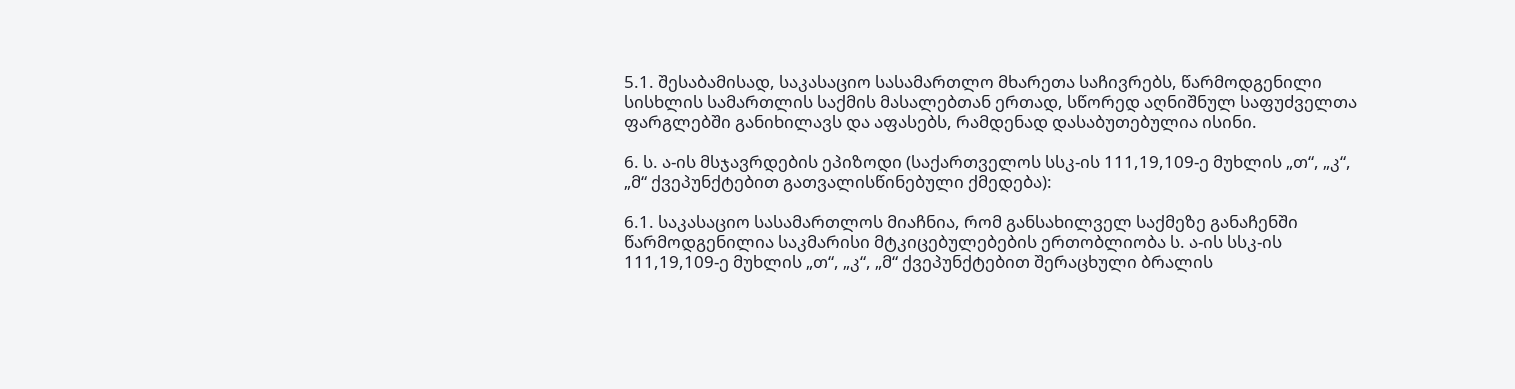5.1. შესაბამისად, საკასაციო სასამართლო მხარეთა საჩივრებს, წარმოდგენილი სისხლის სამართლის საქმის მასალებთან ერთად, სწორედ აღნიშნულ საფუძველთა ფარგლებში განიხილავს და აფასებს, რამდენად დასაბუთებულია ისინი.

6. ს. ა-ის მსჯავრდების ეპიზოდი (საქართველოს სსკ-ის 111,19,109-ე მუხლის „თ“, „კ“, „მ“ ქვეპუნქტებით გათვალისწინებული ქმედება):

6.1. საკასაციო სასამართლოს მიაჩნია, რომ განსახილველ საქმეზე განაჩენში წარმოდგენილია საკმარისი მტკიცებულებების ერთობლიობა ს. ა-ის სსკ-ის 111,19,109-ე მუხლის „თ“, „კ“, „მ“ ქვეპუნქტებით შერაცხული ბრალის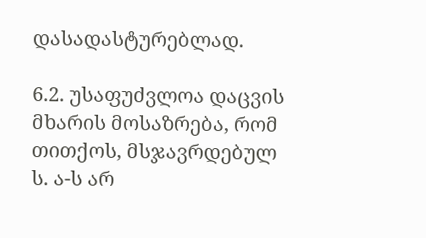დასადასტურებლად.

6.2. უსაფუძვლოა დაცვის მხარის მოსაზრება, რომ თითქოს, მსჯავრდებულ ს. ა-ს არ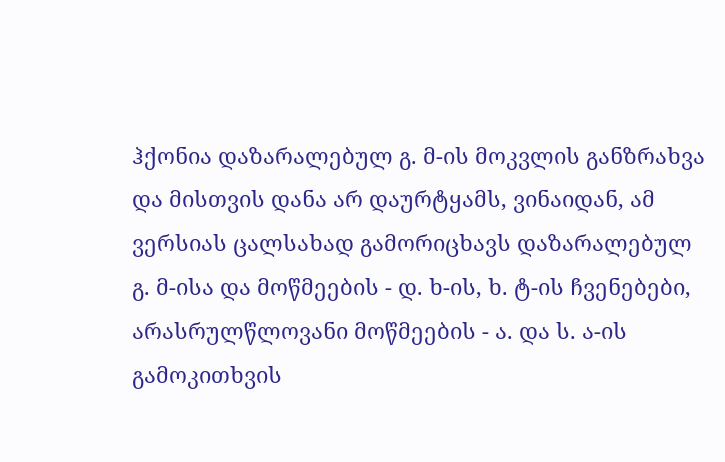ჰქონია დაზარალებულ გ. მ-ის მოკვლის განზრახვა და მისთვის დანა არ დაურტყამს, ვინაიდან, ამ ვერსიას ცალსახად გამორიცხავს დაზარალებულ გ. მ-ისა და მოწმეების - დ. ხ-ის, ხ. ტ-ის ჩვენებები, არასრულწლოვანი მოწმეების - ა. და ს. ა-ის გამოკითხვის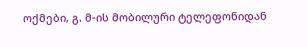ოქმები, გ. მ-ის მობილური ტელეფონიდან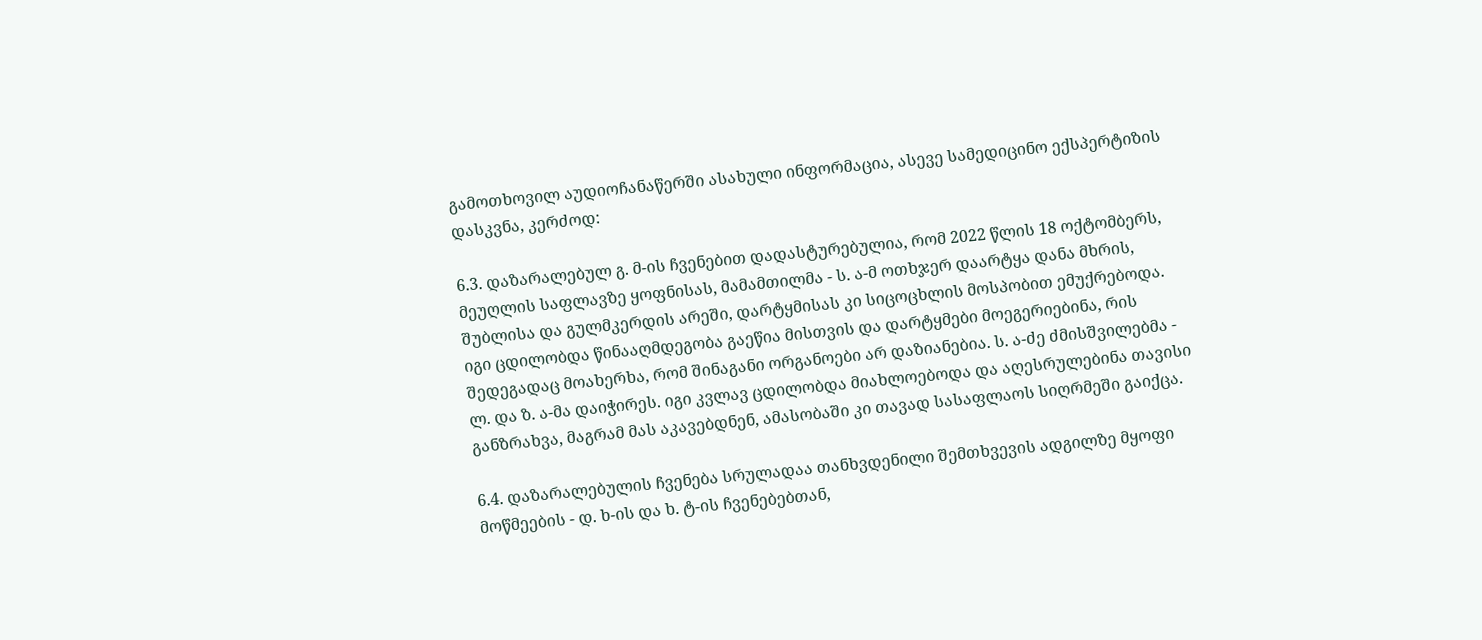გამოთხოვილ აუდიოჩანაწერში ასახული ინფორმაცია, ასევე სამედიცინო ექსპერტიზის დასკვნა, კერძოდ:

6.3. დაზარალებულ გ. მ-ის ჩვენებით დადასტურებულია, რომ 2022 წლის 18 ოქტომბერს, მეუღლის საფლავზე ყოფნისას, მამამთილმა - ს. ა-მ ოთხჯერ დაარტყა დანა მხრის, შუბლისა და გულმკერდის არეში, დარტყმისას კი სიცოცხლის მოსპობით ემუქრებოდა. იგი ცდილობდა წინააღმდეგობა გაეწია მისთვის და დარტყმები მოეგერიებინა, რის შედეგადაც მოახერხა, რომ შინაგანი ორგანოები არ დაზიანებია. ს. ა-ძე ძმისშვილებმა - ლ. და ზ. ა-მა დაიჭირეს. იგი კვლავ ცდილობდა მიახლოებოდა და აღესრულებინა თავისი განზრახვა, მაგრამ მას აკავებდნენ, ამასობაში კი თავად სასაფლაოს სიღრმეში გაიქცა.

6.4. დაზარალებულის ჩვენება სრულადაა თანხვდენილი შემთხვევის ადგილზე მყოფი მოწმეების - დ. ხ-ის და ხ. ტ-ის ჩვენებებთან,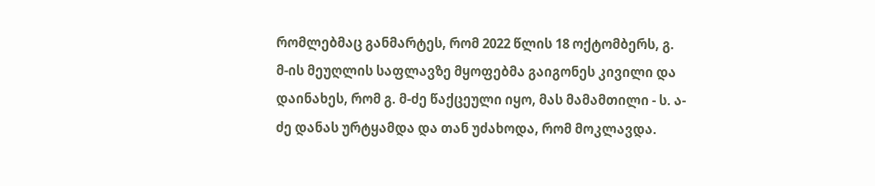რომლებმაც განმარტეს, რომ 2022 წლის 18 ოქტომბერს, გ. მ-ის მეუღლის საფლავზე მყოფებმა გაიგონეს კივილი და დაინახეს, რომ გ. მ-ძე წაქცეული იყო, მას მამამთილი - ს. ა-ძე დანას ურტყამდა და თან უძახოდა, რომ მოკლავდა.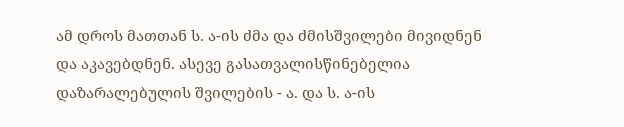ამ დროს მათთან ს. ა-ის ძმა და ძმისშვილები მივიდნენ და აკავებდნენ. ასევე გასათვალისწინებელია დაზარალებულის შვილების - ა. და ს. ა-ის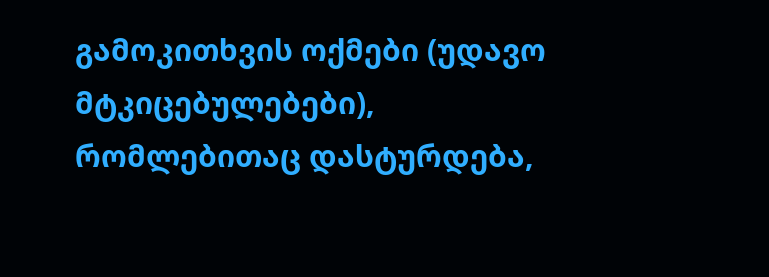გამოკითხვის ოქმები (უდავო მტკიცებულებები), რომლებითაც დასტურდება,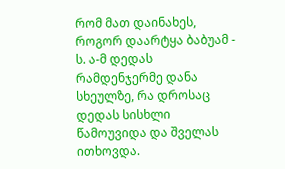რომ მათ დაინახეს, როგორ დაარტყა ბაბუამ - ს. ა-მ დედას რამდენჯერმე დანა სხეულზე, რა დროსაც დედას სისხლი წამოუვიდა და შველას ითხოვდა.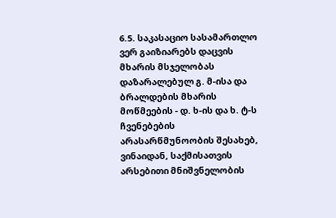6.5. საკასაციო სასამართლო ვერ გაიზიარებს დაცვის მხარის მსჯელობას დაზარალებულ გ. მ-ისა და ბრალდების მხარის მოწმეების - დ. ხ-ის და ხ. ტ-ს ჩვენებების არასარწმუნოობის შესახებ, ვინაიდან, საქმისათვის არსებითი მნიშვნელობის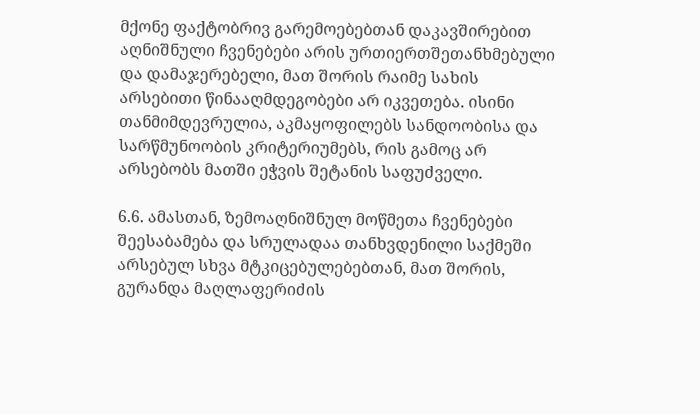მქონე ფაქტობრივ გარემოებებთან დაკავშირებით აღნიშნული ჩვენებები არის ურთიერთშეთანხმებული და დამაჯერებელი, მათ შორის რაიმე სახის არსებითი წინააღმდეგობები არ იკვეთება. ისინი თანმიმდევრულია, აკმაყოფილებს სანდოობისა და სარწმუნოობის კრიტერიუმებს, რის გამოც არ არსებობს მათში ეჭვის შეტანის საფუძველი.

6.6. ამასთან, ზემოაღნიშნულ მოწმეთა ჩვენებები შეესაბამება და სრულადაა თანხვდენილი საქმეში არსებულ სხვა მტკიცებულებებთან, მათ შორის, გურანდა მაღლაფერიძის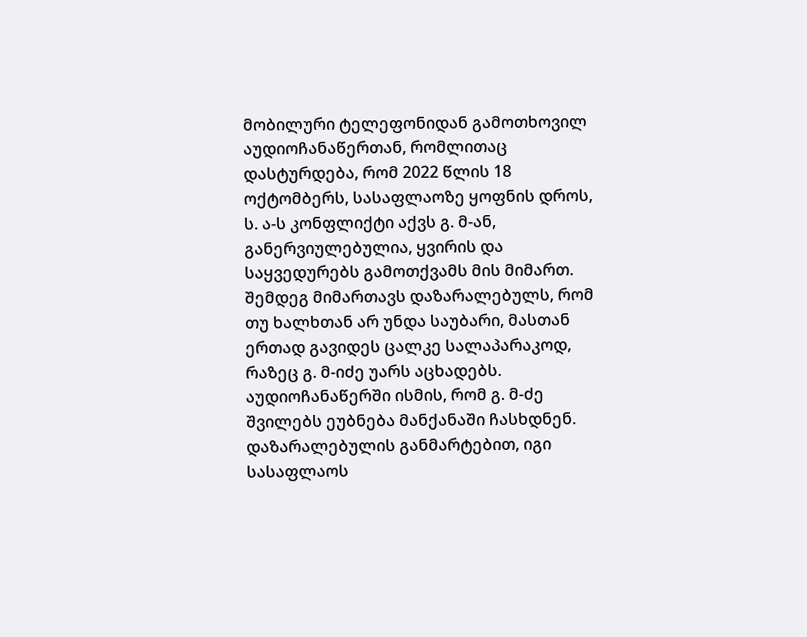მობილური ტელეფონიდან გამოთხოვილ აუდიოჩანაწერთან, რომლითაც დასტურდება, რომ 2022 წლის 18 ოქტომბერს, სასაფლაოზე ყოფნის დროს, ს. ა-ს კონფლიქტი აქვს გ. მ-ან, განერვიულებულია, ყვირის და საყვედურებს გამოთქვამს მის მიმართ. შემდეგ მიმართავს დაზარალებულს, რომ თუ ხალხთან არ უნდა საუბარი, მასთან ერთად გავიდეს ცალკე სალაპარაკოდ, რაზეც გ. მ-იძე უარს აცხადებს. აუდიოჩანაწერში ისმის, რომ გ. მ-ძე შვილებს ეუბნება მანქანაში ჩასხდნენ. დაზარალებულის განმარტებით, იგი სასაფლაოს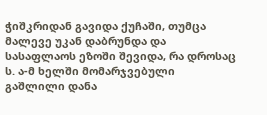ჭიშკრიდან გავიდა ქუჩაში, თუმცა მალევე უკან დაბრუნდა და სასაფლაოს ეზოში შევიდა, რა დროსაც ს. ა-მ ხელში მომარჯვებული გაშლილი დანა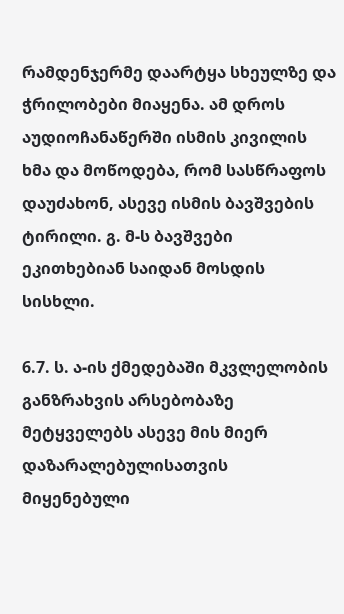რამდენჯერმე დაარტყა სხეულზე და ჭრილობები მიაყენა. ამ დროს აუდიოჩანაწერში ისმის კივილის ხმა და მოწოდება, რომ სასწრაფოს დაუძახონ, ასევე ისმის ბავშვების ტირილი. გ. მ-ს ბავშვები ეკითხებიან საიდან მოსდის სისხლი.

6.7. ს. ა-ის ქმედებაში მკვლელობის განზრახვის არსებობაზე მეტყველებს ასევე მის მიერ დაზარალებულისათვის მიყენებული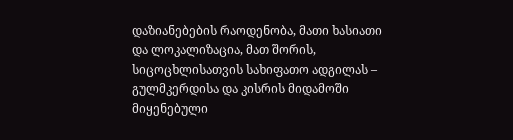დაზიანებების რაოდენობა, მათი ხასიათი და ლოკალიზაცია, მათ შორის, სიცოცხლისათვის სახიფათო ადგილას – გულმკერდისა და კისრის მიდამოში მიყენებული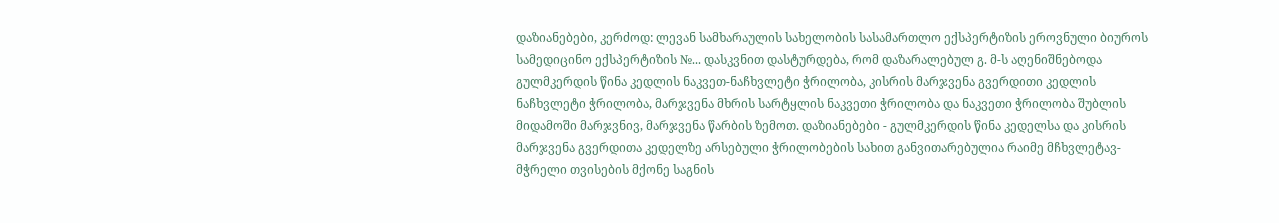დაზიანებები, კერძოდ: ლევან სამხარაულის სახელობის სასამართლო ექსპერტიზის ეროვნული ბიუროს სამედიცინო ექსპერტიზის №... დასკვნით დასტურდება, რომ დაზარალებულ გ. მ-ს აღენიშნებოდა გულმკერდის წინა კედლის ნაკვეთ-ნაჩხვლეტი ჭრილობა, კისრის მარჯვენა გვერდითი კედლის ნაჩხვლეტი ჭრილობა, მარჯვენა მხრის სარტყლის ნაკვეთი ჭრილობა და ნაკვეთი ჭრილობა შუბლის მიდამოში მარჯვნივ, მარჯვენა წარბის ზემოთ. დაზიანებები - გულმკერდის წინა კედელსა და კისრის მარჯვენა გვერდითა კედელზე არსებული ჭრილობების სახით განვითარებულია რაიმე მჩხვლეტავ-მჭრელი თვისების მქონე საგნის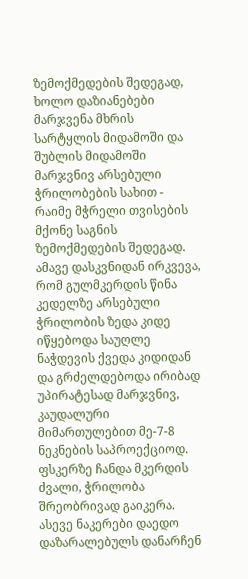ზემოქმედების შედეგად, ხოლო დაზიანებები მარჯვენა მხრის სარტყლის მიდამოში და შუბლის მიდამოში მარჯვნივ არსებული ჭრილობების სახით - რაიმე მჭრელი თვისების მქონე საგნის ზემოქმედების შედეგად. ამავე დასკვნიდან ირკვევა, რომ გულმკერდის წინა კედელზე არსებული ჭრილობის ზედა კიდე იწყებოდა საუღლე ნაჭდევის ქვედა კიდიდან და გრძელდებოდა ირიბად უპირატესად მარჯვნივ, კაუდალური მიმართულებით მე-7-8 ნეკნების საპროექციოდ. ფსკერზე ჩანდა მკერდის ძვალი, ჭრილობა შრეობრივად გაიკერა. ასევე ნაკერები დაედო დაზარალებულს დანარჩენ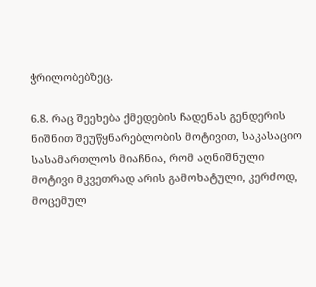ჭრილობებზეც.

6.8. რაც შეეხება ქმედების ჩადენას გენდერის ნიშნით შეუწყნარებლობის მოტივით, საკასაციო სასამართლოს მიაჩნია, რომ აღნიშნული მოტივი მკვეთრად არის გამოხატული, კერძოდ, მოცემულ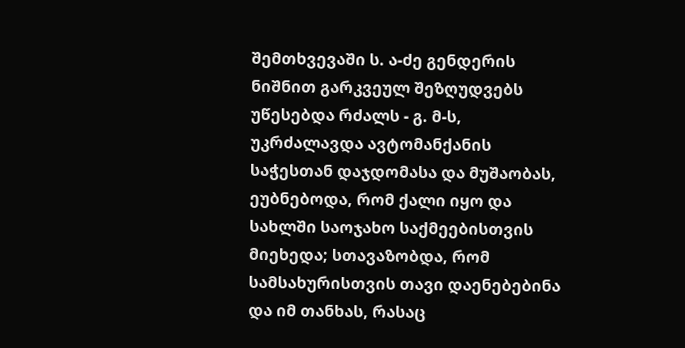შემთხვევაში ს. ა-ძე გენდერის ნიშნით გარკვეულ შეზღუდვებს უწესებდა რძალს - გ. მ-ს, უკრძალავდა ავტომანქანის საჭესთან დაჯდომასა და მუშაობას, ეუბნებოდა, რომ ქალი იყო და სახლში საოჯახო საქმეებისთვის მიეხედა; სთავაზობდა, რომ სამსახურისთვის თავი დაენებებინა და იმ თანხას, რასაც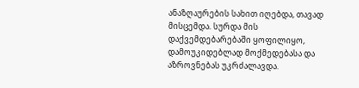ანაზღაურების სახით იღებდა, თავად მისცემდა. სურდა მის დაქვემდებარებაში ყოფილიყო, დამოუკიდებლად მოქმედებასა და აზროვნებას უკრძალავდა.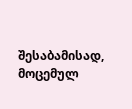შესაბამისად, მოცემულ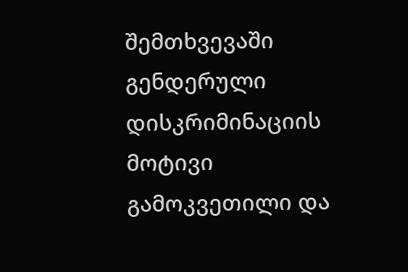შემთხვევაში გენდერული დისკრიმინაციის მოტივი გამოკვეთილი და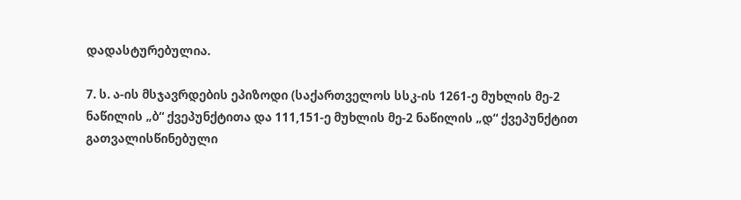დადასტურებულია.

7. ს. ა-ის მსჯავრდების ეპიზოდი (საქართველოს სსკ-ის 1261-ე მუხლის მე-2 ნაწილის „ბ“ ქვეპუნქტითა და 111,151-ე მუხლის მე-2 ნაწილის „დ“ ქვეპუნქტით გათვალისწინებული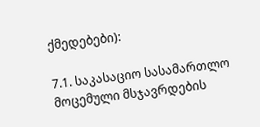ქმედებები):

7.1. საკასაციო სასამართლო მოცემული მსჯავრდების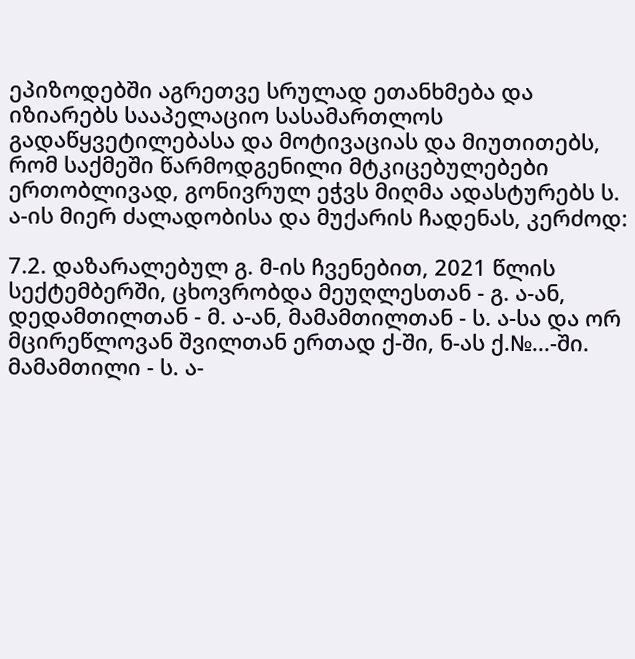ეპიზოდებში აგრეთვე სრულად ეთანხმება და იზიარებს სააპელაციო სასამართლოს გადაწყვეტილებასა და მოტივაციას და მიუთითებს, რომ საქმეში წარმოდგენილი მტკიცებულებები ერთობლივად, გონივრულ ეჭვს მიღმა ადასტურებს ს. ა-ის მიერ ძალადობისა და მუქარის ჩადენას, კერძოდ:

7.2. დაზარალებულ გ. მ-ის ჩვენებით, 2021 წლის სექტემბერში, ცხოვრობდა მეუღლესთან - გ. ა-ან, დედამთილთან - მ. ა-ან, მამამთილთან - ს. ა-სა და ორ მცირეწლოვან შვილთან ერთად ქ-ში, ნ-ას ქ.№...-ში. მამამთილი - ს. ა-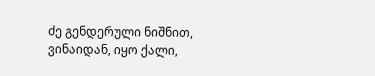ძე გენდერული ნიშნით, ვინაიდან, იყო ქალი,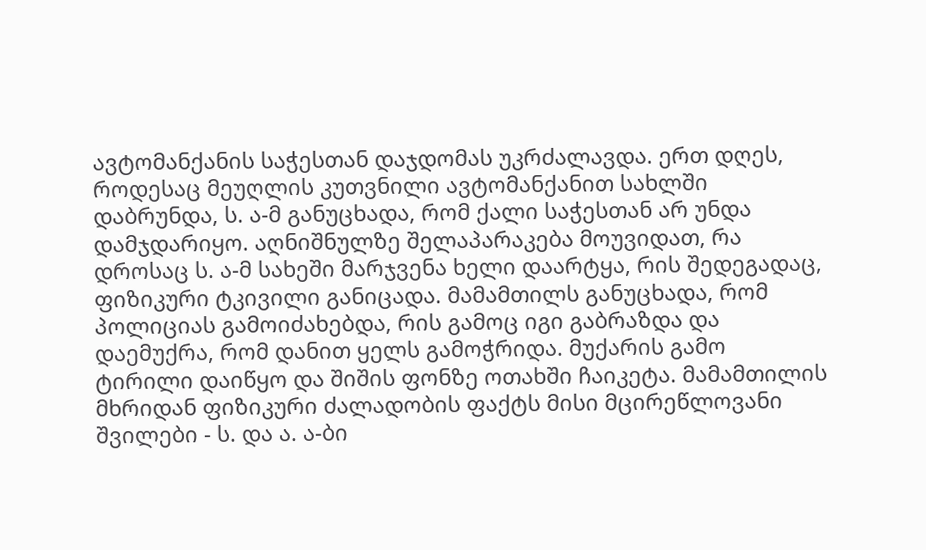ავტომანქანის საჭესთან დაჯდომას უკრძალავდა. ერთ დღეს, როდესაც მეუღლის კუთვნილი ავტომანქანით სახლში დაბრუნდა, ს. ა-მ განუცხადა, რომ ქალი საჭესთან არ უნდა დამჯდარიყო. აღნიშნულზე შელაპარაკება მოუვიდათ, რა დროსაც ს. ა-მ სახეში მარჯვენა ხელი დაარტყა, რის შედეგადაც, ფიზიკური ტკივილი განიცადა. მამამთილს განუცხადა, რომ პოლიციას გამოიძახებდა, რის გამოც იგი გაბრაზდა და დაემუქრა, რომ დანით ყელს გამოჭრიდა. მუქარის გამო ტირილი დაიწყო და შიშის ფონზე ოთახში ჩაიკეტა. მამამთილის მხრიდან ფიზიკური ძალადობის ფაქტს მისი მცირეწლოვანი შვილები - ს. და ა. ა-ბი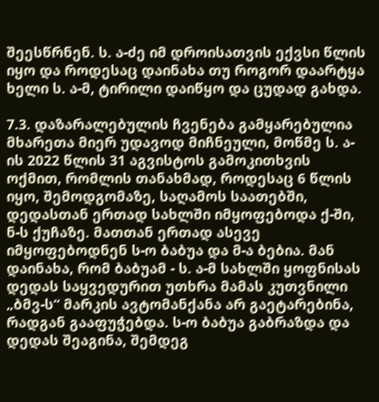შეესწრნენ. ს. ა-ძე იმ დროისათვის ექვსი წლის იყო და როდესაც დაინახა თუ როგორ დაარტყა ხელი ს. ა-მ, ტირილი დაიწყო და ცუდად გახდა.

7.3. დაზარალებულის ჩვენება გამყარებულია მხარეთა მიერ უდავოდ მიჩნეული, მოწმე ს. ა-ის 2022 წლის 31 აგვისტოს გამოკითხვის ოქმით, რომლის თანახმად, როდესაც 6 წლის იყო, შემოდგომაზე, საღამოს საათებში, დედასთან ერთად სახლში იმყოფებოდა ქ-ში, ნ-ს ქუჩაზე. მათთან ერთად ასევე იმყოფებოდნენ ს-ო ბაბუა და მ-ა ბებია. მან დაინახა, რომ ბაბუამ - ს. ა-მ სახლში ყოფნისას დედას საყვედურით უთხრა მამას კუთვნილი „ბმვ-ს“ მარკის ავტომანქანა არ გაეტარებინა, რადგან გააფუჭებდა. ს-ო ბაბუა გაბრაზდა და დედას შეაგინა, შემდეგ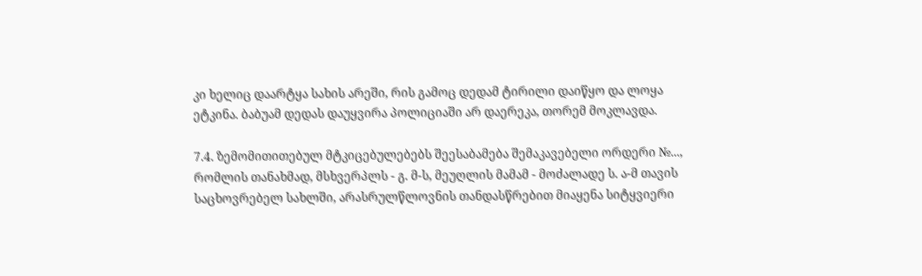კი ხელიც დაარტყა სახის არეში, რის გამოც დედამ ტირილი დაიწყო და ლოყა ეტკინა. ბაბუამ დედას დაუყვირა პოლიციაში არ დაერეკა, თორემ მოკლავდა.

7.4. ზემომითითებულ მტკიცებულებებს შეესაბამება შემაკავებელი ორდერი №..., რომლის თანახმად, მსხვერპლს - გ. მ-ს, მეუღლის მამამ - მოძალადე ს. ა-მ თავის საცხოვრებელ სახლში, არასრულწლოვნის თანდასწრებით მიაყენა სიტყვიერი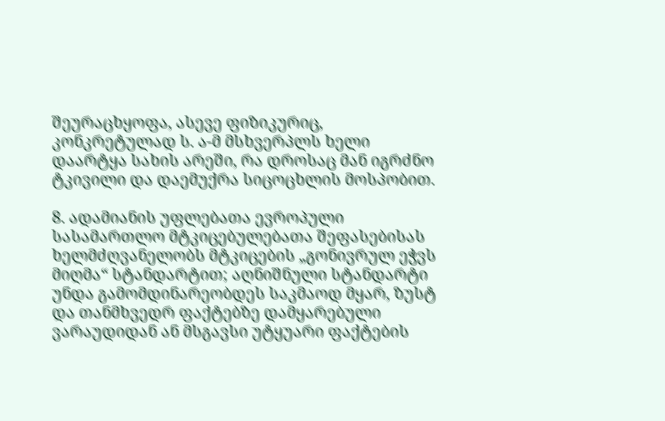შეურაცხყოფა, ასევე ფიზიკურიც, კონკრეტულად ს. ა-მ მსხვერპლს ხელი დაარტყა სახის არეში, რა დროსაც მან იგრძნო ტკივილი და დაემუქრა სიცოცხლის მოსპობით.

8. ადამიანის უფლებათა ევროპული სასამართლო მტკიცებულებათა შეფასებისას ხელმძღვანელობს მტკიცების „გონივრულ ეჭვს მიღმა“ სტანდარტით; აღნიშნული სტანდარტი უნდა გამომდინარეობდეს საკმაოდ მყარ, ზუსტ და თანმხვედრ ფაქტებზე დამყარებული ვარაუდიდან ან მსგავსი უტყუარი ფაქტების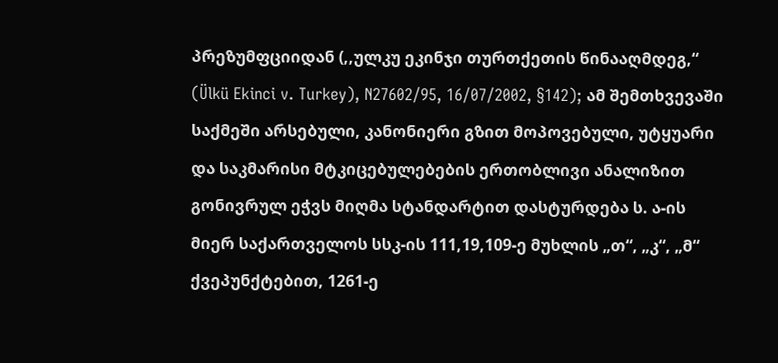პრეზუმფციიდან (,,ულკუ ეკინჯი თურთქეთის წინააღმდეგ,“ (Ülkü Ekinci v. Turkey), N27602/95, 16/07/2002, §142); ამ შემთხვევაში საქმეში არსებული, კანონიერი გზით მოპოვებული, უტყუარი და საკმარისი მტკიცებულებების ერთობლივი ანალიზით გონივრულ ეჭვს მიღმა სტანდარტით დასტურდება ს. ა-ის მიერ საქართველოს სსკ-ის 111,19,109-ე მუხლის „თ“, „კ“, „მ“ ქვეპუნქტებით, 1261-ე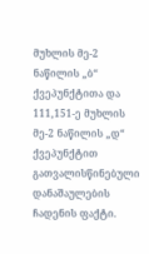მუხლის მე-2 ნაწილის „ბ“ ქვეპუნქტითა და 111,151-ე მუხლის მე-2 ნაწილის „დ“ ქვეპუნქტით გათვალისწინებული დანაშაულების ჩადენის ფაქტი.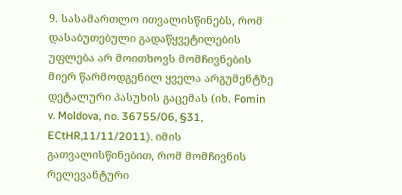9. სასამართლო ითვალისწინებს, რომ დასაბუთებული გადაწყვეტილების უფლება არ მოითხოვს მომჩივნების მიერ წარმოდგენილ ყველა არგუმენტზე დეტალური პასუხის გაცემას (იხ. Fomin v. Moldova, no. 36755/06, §31, ECtHR,11/11/2011). იმის გათვალისწინებით, რომ მომჩივნის რელევანტური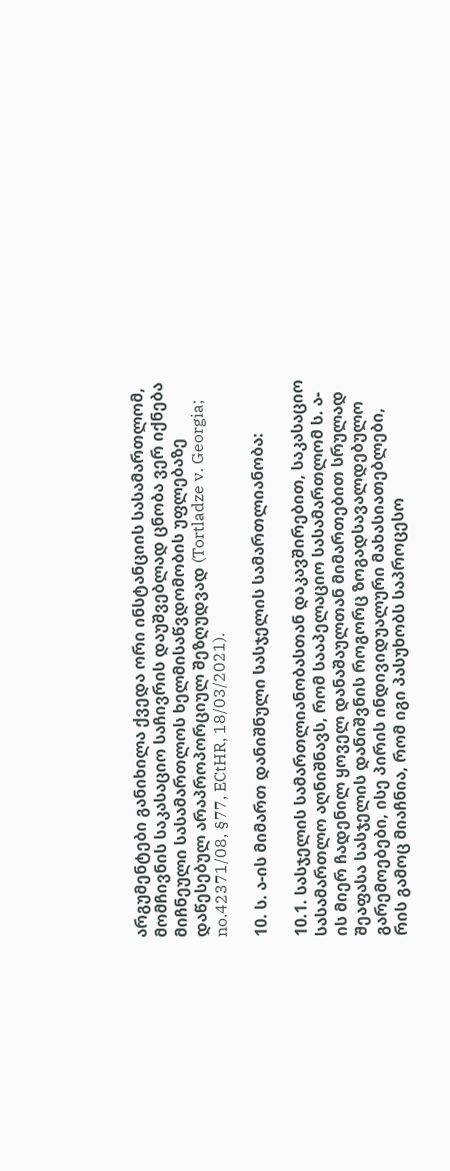არგუმენტები განიხილა ქვედა ორი ინსტანციის სასამართლომ, მომჩივნის საკასაციო საჩივრის დაუშვებლად ცნობა ვერ იქნება მიჩნეული სასამართლოს ხელმისაწვდომობის უფლებაზე დაწესებულ არაპროპორციულ შეზღუდვად (Tortladze v. Georgia; no.42371/08, §77, ECtHR, 18/03/2021).

10. ს. ა-ის მიმართ დანიშნული სასჯელის სამართლიანობა:

10.1. სასჯელის სამართლიანობასთან დაკავშირებით, საკასაციო სასამართლო აღნიშნავს, რომ სააპელაციო სასამართლომ ს. ა-ის მიერ ჩადენილ ყოველ დანაშაულთან მიმართებით სრულად შეაფასა სასჯელის დანიშვნის როგორც ზოგადსავალდებულო გარემოებები, ისე პირის ინდივიდუალური მახასიათებლები, რის გამოც მიაჩნია, რომ იგი პასუხობს საპროცესო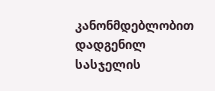კანონმდებლობით დადგენილ სასჯელის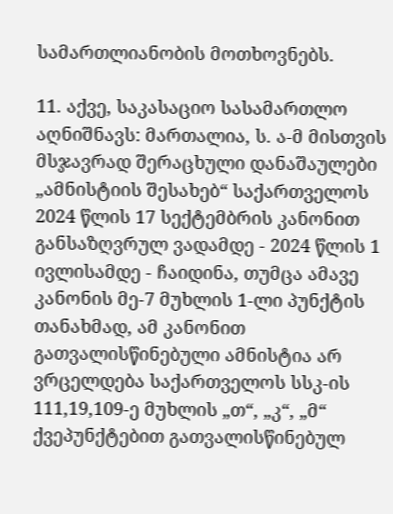სამართლიანობის მოთხოვნებს.

11. აქვე, საკასაციო სასამართლო აღნიშნავს: მართალია, ს. ა-მ მისთვის მსჯავრად შერაცხული დანაშაულები „ამნისტიის შესახებ“ საქართველოს 2024 წლის 17 სექტემბრის კანონით განსაზღვრულ ვადამდე - 2024 წლის 1 ივლისამდე - ჩაიდინა, თუმცა ამავე კანონის მე-7 მუხლის 1-ლი პუნქტის თანახმად, ამ კანონით გათვალისწინებული ამნისტია არ ვრცელდება საქართველოს სსკ-ის 111,19,109-ე მუხლის „თ“, „კ“, „მ“ ქვეპუნქტებით გათვალისწინებულ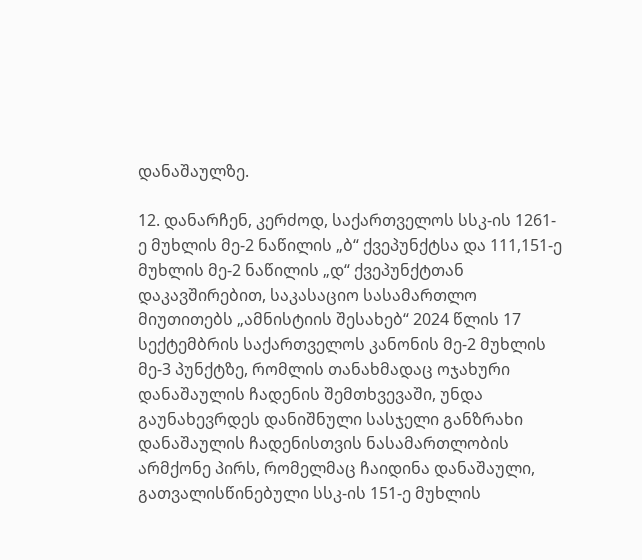დანაშაულზე.

12. დანარჩენ, კერძოდ, საქართველოს სსკ-ის 1261-ე მუხლის მე-2 ნაწილის „ბ“ ქვეპუნქტსა და 111,151-ე მუხლის მე-2 ნაწილის „დ“ ქვეპუნქტთან დაკავშირებით, საკასაციო სასამართლო მიუთითებს „ამნისტიის შესახებ“ 2024 წლის 17 სექტემბრის საქართველოს კანონის მე-2 მუხლის მე-3 პუნქტზე, რომლის თანახმადაც ოჯახური დანაშაულის ჩადენის შემთხვევაში, უნდა გაუნახევრდეს დანიშნული სასჯელი განზრახი დანაშაულის ჩადენისთვის ნასამართლობის არმქონე პირს, რომელმაც ჩაიდინა დანაშაული, გათვალისწინებული სსკ-ის 151-ე მუხლის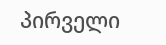პირველი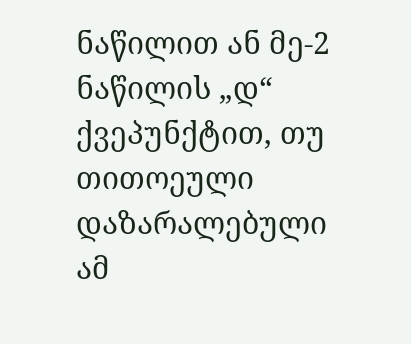ნაწილით ან მე-2 ნაწილის „დ“ ქვეპუნქტით, თუ თითოეული დაზარალებული ამ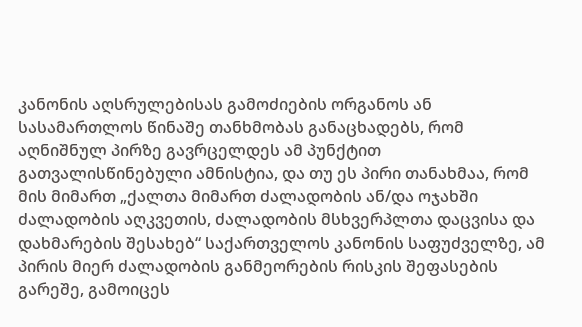კანონის აღსრულებისას გამოძიების ორგანოს ან სასამართლოს წინაშე თანხმობას განაცხადებს, რომ აღნიშნულ პირზე გავრცელდეს ამ პუნქტით გათვალისწინებული ამნისტია, და თუ ეს პირი თანახმაა, რომ მის მიმართ „ქალთა მიმართ ძალადობის ან/და ოჯახში ძალადობის აღკვეთის, ძალადობის მსხვერპლთა დაცვისა და დახმარების შესახებ“ საქართველოს კანონის საფუძველზე, ამ პირის მიერ ძალადობის განმეორების რისკის შეფასების გარეშე, გამოიცეს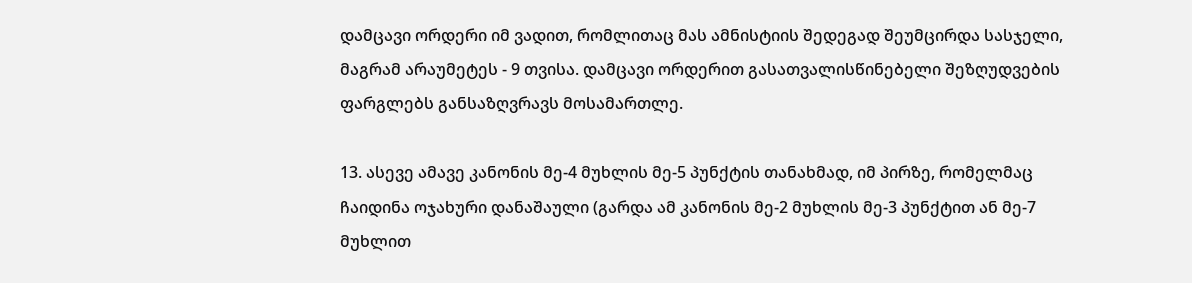დამცავი ორდერი იმ ვადით, რომლითაც მას ამნისტიის შედეგად შეუმცირდა სასჯელი, მაგრამ არაუმეტეს - 9 თვისა. დამცავი ორდერით გასათვალისწინებელი შეზღუდვების ფარგლებს განსაზღვრავს მოსამართლე.

13. ასევე ამავე კანონის მე-4 მუხლის მე-5 პუნქტის თანახმად, იმ პირზე, რომელმაც ჩაიდინა ოჯახური დანაშაული (გარდა ამ კანონის მე-2 მუხლის მე-3 პუნქტით ან მე-7 მუხლით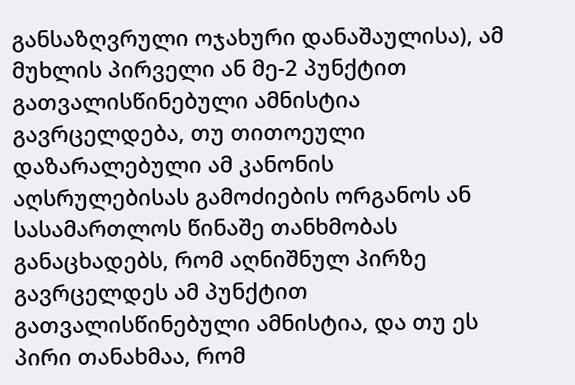განსაზღვრული ოჯახური დანაშაულისა), ამ მუხლის პირველი ან მე-2 პუნქტით გათვალისწინებული ამნისტია გავრცელდება, თუ თითოეული დაზარალებული ამ კანონის აღსრულებისას გამოძიების ორგანოს ან სასამართლოს წინაშე თანხმობას განაცხადებს, რომ აღნიშნულ პირზე გავრცელდეს ამ პუნქტით გათვალისწინებული ამნისტია, და თუ ეს პირი თანახმაა, რომ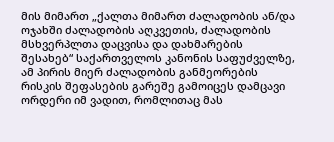მის მიმართ „ქალთა მიმართ ძალადობის ან/და ოჯახში ძალადობის აღკვეთის, ძალადობის მსხვერპლთა დაცვისა და დახმარების შესახებ“ საქართველოს კანონის საფუძველზე, ამ პირის მიერ ძალადობის განმეორების რისკის შეფასების გარეშე გამოიცეს დამცავი ორდერი იმ ვადით, რომლითაც მას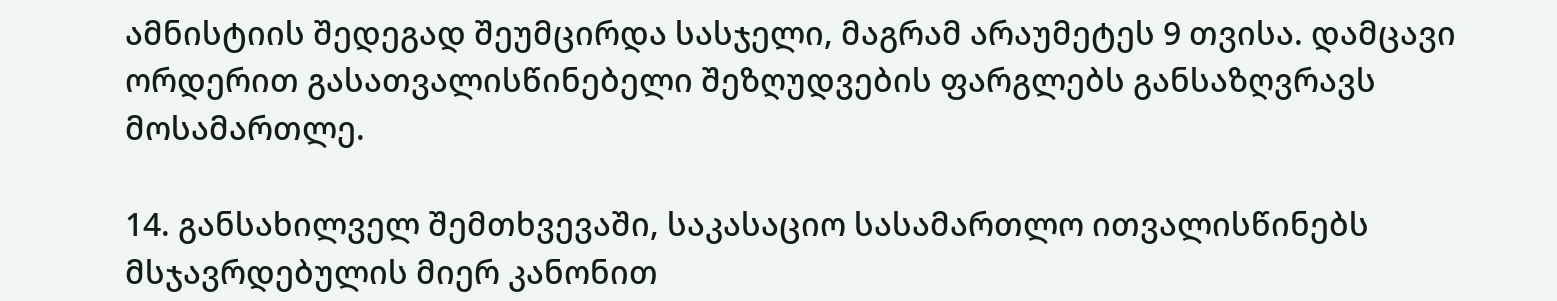ამნისტიის შედეგად შეუმცირდა სასჯელი, მაგრამ არაუმეტეს 9 თვისა. დამცავი ორდერით გასათვალისწინებელი შეზღუდვების ფარგლებს განსაზღვრავს მოსამართლე.

14. განსახილველ შემთხვევაში, საკასაციო სასამართლო ითვალისწინებს მსჯავრდებულის მიერ კანონით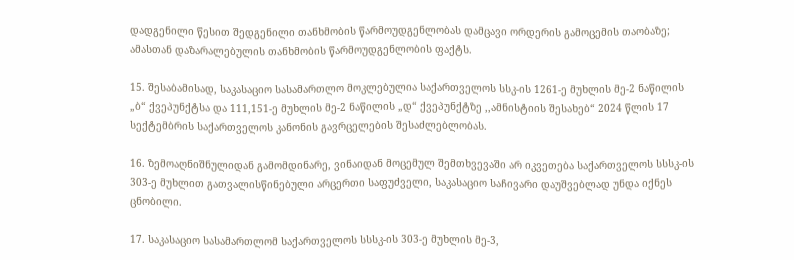დადგენილი წესით შედგენილი თანხმობის წარმოუდგენლობას დამცავი ორდერის გამოცემის თაობაზე; ამასთან დაზარალებულის თანხმობის წარმოუდგენლობის ფაქტს.

15. შესაბამისად, საკასაციო სასამართლო მოკლებულია საქართველოს სსკ-ის 1261-ე მუხლის მე-2 ნაწილის „ბ“ ქვეპუნქტსა და 111,151-ე მუხლის მე-2 ნაწილის „დ“ ქვეპუნქტზე ,,ამნისტიის შესახებ“ 2024 წლის 17 სექტემბრის საქართველოს კანონის გავრცელების შესაძლებლობას.

16. ზემოაღნიშნულიდან გამომდინარე, ვინაიდან მოცემულ შემთხვევაში არ იკვეთება საქართველოს სსსკ-ის 303-ე მუხლით გათვალისწინებული არცერთი საფუძველი, საკასაციო საჩივარი დაუშვებლად უნდა იქნეს ცნობილი.

17. საკასაციო სასამართლომ საქართველოს სსსკ-ის 303-ე მუხლის მე-3,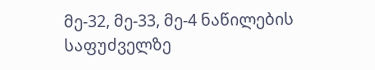მე-32, მე-33, მე-4 ნაწილების საფუძველზე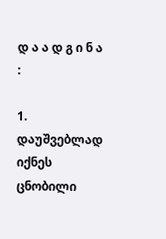დ ა ა დ გ ი ნ ა :

1. დაუშვებლად იქნეს ცნობილი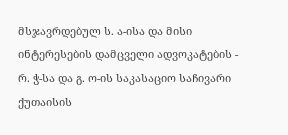მსჯავრდებულ ს. ა-ისა და მისი ინტერესების დამცველი ადვოკატების - რ. ჭ-სა და გ. ო-ის საკასაციო საჩივარი ქუთაისის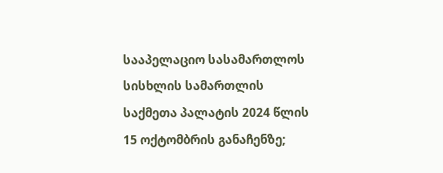სააპელაციო სასამართლოს სისხლის სამართლის საქმეთა პალატის 2024 წლის 15 ოქტომბრის განაჩენზე;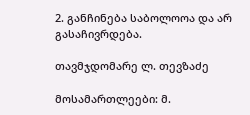2. განჩინება საბოლოოა და არ გასაჩივრდება.

თავმჯდომარე ლ. თევზაძე

მოსამართლეები: მ.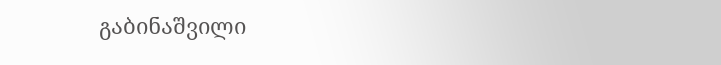გაბინაშვილი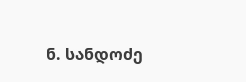ნ. სანდოძე